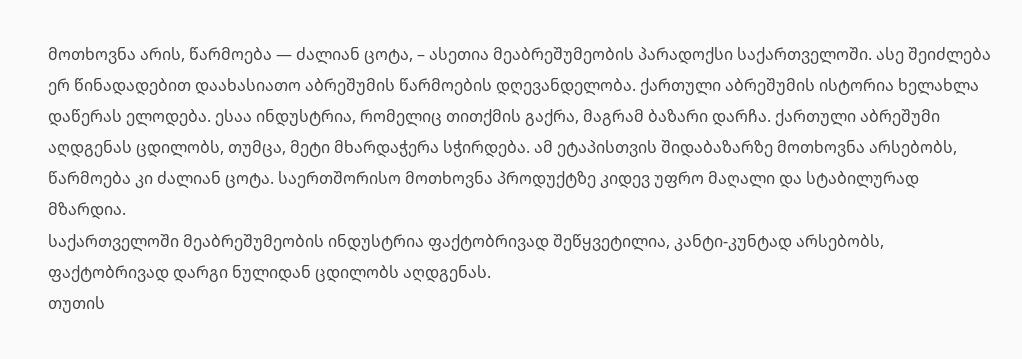მოთხოვნა არის, წარმოება — ძალიან ცოტა, – ასეთია მეაბრეშუმეობის პარადოქსი საქართველოში. ასე შეიძლება ერ წინადადებით დაახასიათო აბრეშუმის წარმოების დღევანდელობა. ქართული აბრეშუმის ისტორია ხელახლა დაწერას ელოდება. ესაა ინდუსტრია, რომელიც თითქმის გაქრა, მაგრამ ბაზარი დარჩა. ქართული აბრეშუმი აღდგენას ცდილობს, თუმცა, მეტი მხარდაჭერა სჭირდება. ამ ეტაპისთვის შიდაბაზარზე მოთხოვნა არსებობს, წარმოება კი ძალიან ცოტა. საერთშორისო მოთხოვნა პროდუქტზე კიდევ უფრო მაღალი და სტაბილურად მზარდია.
საქართველოში მეაბრეშუმეობის ინდუსტრია ფაქტობრივად შეწყვეტილია, კანტი-კუნტად არსებობს, ფაქტობრივად დარგი ნულიდან ცდილობს აღდგენას.
თუთის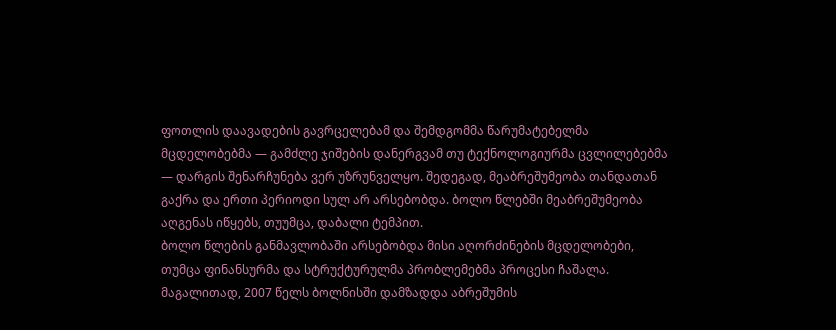ფოთლის დაავადების გავრცელებამ და შემდგომმა წარუმატებელმა მცდელობებმა — გამძლე ჯიშების დანერგვამ თუ ტექნოლოგიურმა ცვლილებებმა — დარგის შენარჩუნება ვერ უზრუნველყო. შედეგად, მეაბრეშუმეობა თანდათან გაქრა და ერთი პერიოდი სულ არ არსებობდა. ბოლო წლებში მეაბრეშუმეობა აღგენას იწყებს, თუუმცა, დაბალი ტემპით.
ბოლო წლების განმავლობაში არსებობდა მისი აღორძინების მცდელობები, თუმცა ფინანსურმა და სტრუქტურულმა პრობლემებმა პროცესი ჩაშალა. მაგალითად, 2007 წელს ბოლნისში დამზადდა აბრეშუმის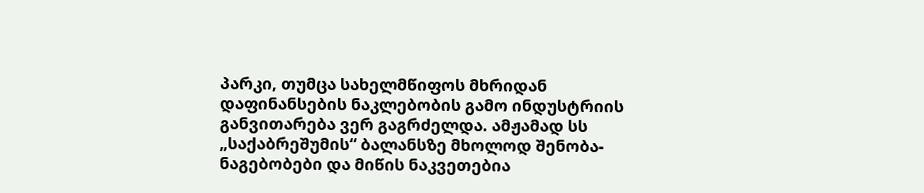პარკი, თუმცა სახელმწიფოს მხრიდან დაფინანსების ნაკლებობის გამო ინდუსტრიის განვითარება ვერ გაგრძელდა. ამჟამად სს „საქაბრეშუმის“ ბალანსზე მხოლოდ შენობა-ნაგებობები და მიწის ნაკვეთებია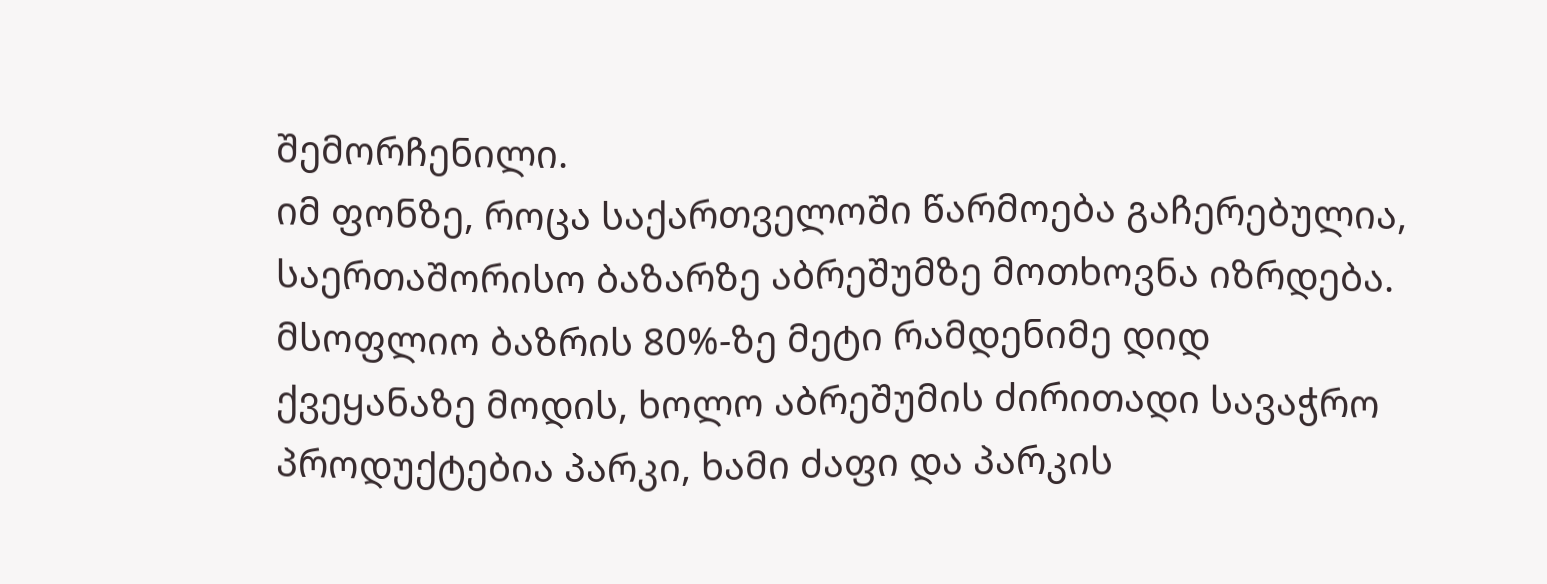შემორჩენილი.
იმ ფონზე, როცა საქართველოში წარმოება გაჩერებულია, საერთაშორისო ბაზარზე აბრეშუმზე მოთხოვნა იზრდება. მსოფლიო ბაზრის 80%-ზე მეტი რამდენიმე დიდ ქვეყანაზე მოდის, ხოლო აბრეშუმის ძირითადი სავაჭრო პროდუქტებია პარკი, ხამი ძაფი და პარკის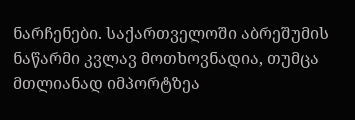ნარჩენები. საქართველოში აბრეშუმის ნაწარმი კვლავ მოთხოვნადია, თუმცა მთლიანად იმპორტზეა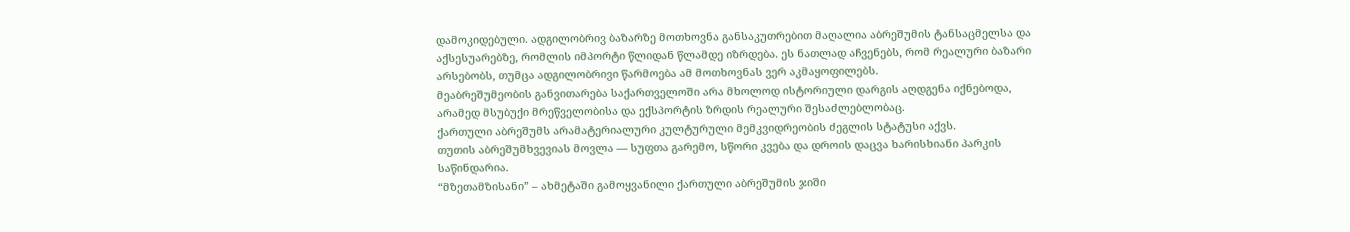დამოკიდებული. ადგილობრივ ბაზარზე მოთხოვნა განსაკუთრებით მაღალია აბრეშუმის ტანსაცმელსა და აქსესუარებზე, რომლის იმპორტი წლიდან წლამდე იზრდება. ეს ნათლად აჩვენებს, რომ რეალური ბაზარი არსებობს, თუმცა ადგილობრივი წარმოება ამ მოთხოვნას ვერ აკმაყოფილებს.
მეაბრეშუმეობის განვითარება საქართველოში არა მხოლოდ ისტორიული დარგის აღდგენა იქნებოდა, არამედ მსუბუქი მრეწველობისა და ექსპორტის ზრდის რეალური შესაძლებლობაც.
ქართული აბრეშუმს არამატერიალური კულტურული მემკვიდრეობის ძეგლის სტატუსი აქვს.
თუთის აბრეშუმხვევიას მოვლა — სუფთა გარემო, სწორი კვება და დროის დაცვა ხარისხიანი პარკის საწინდარია.
“მზეთამზისანი” – ახმეტაში გამოყვანილი ქართული აბრეშუმის ჯიში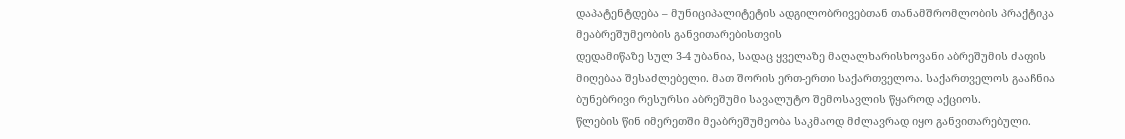დაპატენტდება – მუნიციპალიტეტის ადგილობრივებთან თანამშრომლობის პრაქტიკა მეაბრეშუმეობის განვითარებისთვის
დედამიწაზე სულ 3-4 უბანია, სადაც ყველაზე მაღალხარისხოვანი აბრეშუმის ძაფის მიღებაა შესაძლებელი. მათ შორის ერთ-ერთი საქართველოა. საქართველოს გააჩნია ბუნებრივი რესურსი აბრეშუმი სავალუტო შემოსავლის წყაროდ აქციოს.
წლების წინ იმერეთში მეაბრეშუმეობა საკმაოდ მძლავრად იყო განვითარებული.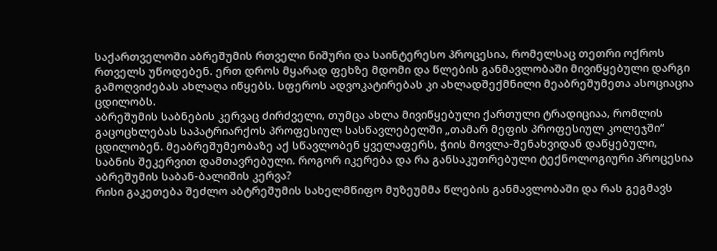საქართველოში აბრეშუმის რთველი ნიშური და საინტერესო პროცესია, რომელსაც თეთრი ოქროს რთველს უწოდებენ. ერთ დროს მყარად ფეხზე მდომი და წლების განმავლობაში მივიწყებული დარგი გამოღვიძებას ახლაღა იწყებს. სფეროს ადვოკატირებას კი ახლადშექმნილი მეაბრეშუმეთა ასოციაცია ცდილობს.
აბრეშუმის საბნების კერვაც ძირძველი, თუმცა ახლა მივიწყებული ქართული ტრადიციაა, რომლის გაცოცხლებას საპატრიარქოს პროფესიულ სასწავლებელში „თამარ მეფის პროფესიულ კოლეჯში“ ცდილობენ. მეაბრეშუმეობაზე აქ სწავლობენ ყველაფერს, ჭიის მოვლა-შენახვიდან დაწყებული, საბნის შეკერვით დამთავრებული. როგორ იკერება და რა განსაკუთრებული ტექნოლოგიური პროცესია აბრეშუმის საბან-ბალიშის კერვა?
რისი გაკეთება შეძლო აბტრეშუმის სახელმწიფო მუზეუმმა წლების განმავლობაში და რას გეგმავს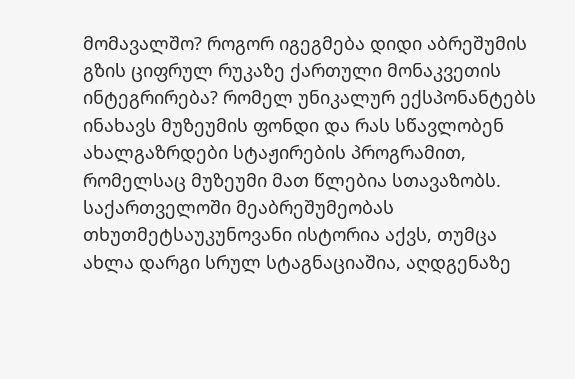მომავალშო? როგორ იგეგმება დიდი აბრეშუმის გზის ციფრულ რუკაზე ქართული მონაკვეთის ინტეგრირება? რომელ უნიკალურ ექსპონანტებს ინახავს მუზეუმის ფონდი და რას სწავლობენ ახალგაზრდები სტაჟირების პროგრამით, რომელსაც მუზეუმი მათ წლებია სთავაზობს.
საქართველოში მეაბრეშუმეობას თხუთმეტსაუკუნოვანი ისტორია აქვს, თუმცა ახლა დარგი სრულ სტაგნაციაშია, აღდგენაზე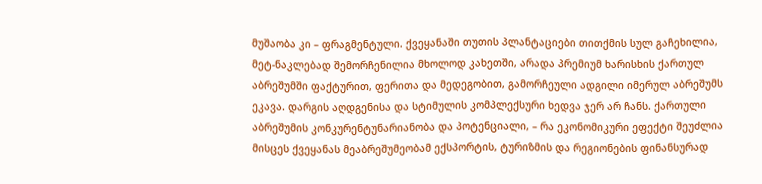მუშაობა კი – ფრაგმენტული. ქვეყანაში თუთის პლანტაციები თითქმის სულ გაჩეხილია, მეტ-ნაკლებად შემორჩენილია მხოლოდ კახეთში, არადა პრემიუმ ხარისხის ქართულ აბრეშუმში ფაქტურით, ფერითა და მედეგობით, გამორჩეული ადგილი იმერულ აბრეშუმს ეკავა. დარგის აღდგენისა და სტიმულის კომპლექსური ხედვა ჯერ არ ჩანს. ქართული აბრეშუმის კონკურენტუნარიანობა და პოტენციალი, – რა ეკონომიკური ეფექტი შეუძლია მისცეს ქვეყანას მეაბრეშუმეობამ ექსპორტის, ტურიზმის და რეგიონების ფინანსურად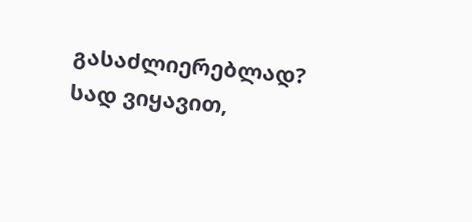გასაძლიერებლად? სად ვიყავით,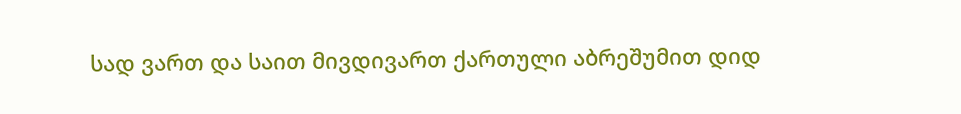სად ვართ და საით მივდივართ ქართული აბრეშუმით დიდ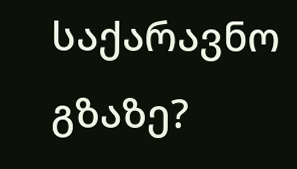საქარავნო გზაზე?